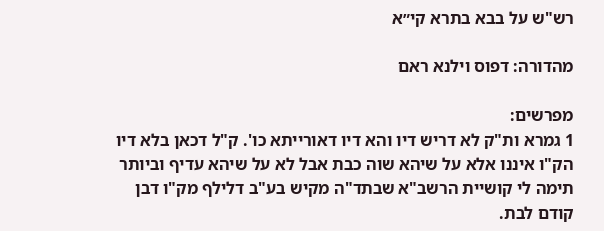רש"ש על בבא בתרא קי״א

מהדורה: דפוס וילנא ראם

מפרשים:
1 גמרא ות"ק לא דריש דיו והא דיו דאורייתא כו'. ק"ל דכאן בלא דיו הק"ו איננו אלא על שיהא שוה כבת אבל לא על שיהא עדיף וביותר תימה לי קושיית הרשב"א שבתד"ה מקיש בע"ב דלילף מק"ו דבן קודם לבת.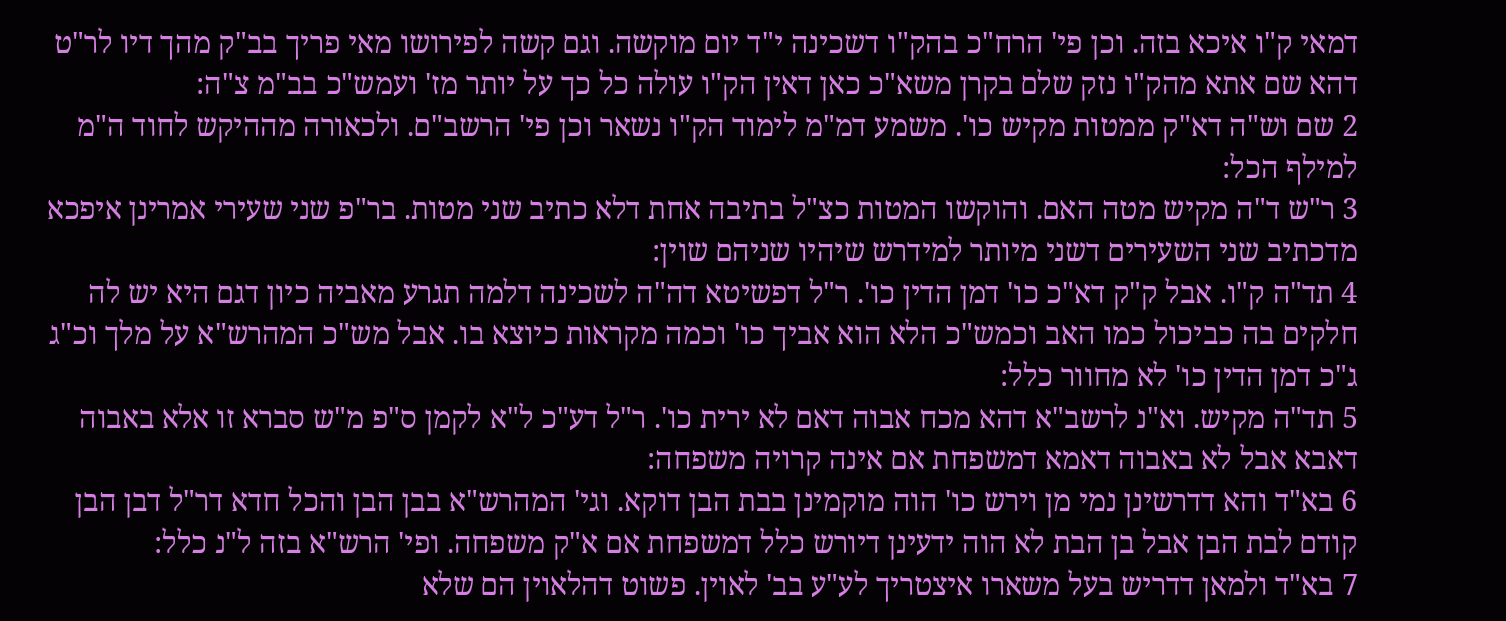דמאי ק"ו איכא בזה. וכן פי' הרח"כ בהק"ו דשכינה י"ד יום מוקשה. וגם קשה לפירושו מאי פריך בב"ק מהך דיו לר"ט דהא שם אתא מהק"ו נזק שלם בקרן משא"כ כאן דאין הק"ו עולה כל כך על יותר מז' ועמש"כ בב"מ צ"ה:
2 שם וש"ה דא"ק ממטות מקיש כו'. משמע דמ"מ לימוד הק"ו נשאר וכן פי' הרשב"ם. ולכאורה מההיקש לחוד ה"מ למילף הכל:
3 ר"ש ד"ה מקיש מטה האם. והוקשו המטות כצ"ל בתיבה אחת דלא כתיב שני מטות. בר"פ שני שעירי אמרינן איפכא מדכתיב שני השעירים דשני מיותר למידרש שיהיו שניהם שוין:
4 תד"ה ק"ו. אבל ק"ק דא"כ כו' דמן הדין כו'. ר"ל דפשיטא דה"ה לשכינה דלמה תגרע מאביה כיון דגם היא יש לה חלקים בה כביכול כמו האב וכמש"כ הלא הוא אביך כו' וכמה מקראות כיוצא בו. אבל מש"כ המהרש"א על מלך וכ"ג ג"כ דמן הדין כו' לא מחוור כלל:
5 תד"ה מקיש. וא"נ לרשב"א דהא מכח אבוה דאם לא ירית כו'. ר"ל דע"כ ל"א לקמן ס"פ מ"ש סברא זו אלא באבוה דאבא אבל לא באבוה דאמא דמשפחת אם אינה קרויה משפחה:
6 בא"ד והא דדרשינן נמי מן וירש כו' הוה מוקמינן בבת הבן דוקא. וגי' המהרש"א בבן הבן והכל חדא דר"ל דבן הבן קודם לבת הבן אבל בן הבת לא הוה ידעינן דיורש כלל דמשפחת אם א"ק משפחה. ופי' הרש"א בזה ל"נ כלל:
7 בא"ד ולמאן דדריש בעל משארו איצטריך לע"ע בב' לאוין. פשוט דהלאוין הם שלא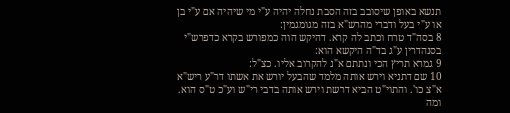תנשא באופן שיסובב בזה הסבת נחלה יהיה ע"י מי שיהיה אם ע"י בן או ע"י בעל ודברי מהרש"א בזה מגומגמין:
8 בסה"ד טרח וכתב לה קרא. דהיקש הוה כמפורש בקרא כדפרש"י בסנהדרין ע"ג בד"ה היקשא הוא:
9 גמרא תריץ הכי ונתתם א"נ להקרוב אליו. כצ"ל:
10 שם דתניא וירש אותה מלמד שהבעל יורש את אשתו דר"ע ריש"א א"צ כו'. והתוי"ט הביא דרשת וירש אותה בדבי רי"ש וע"כ ט"ס הוא. ומה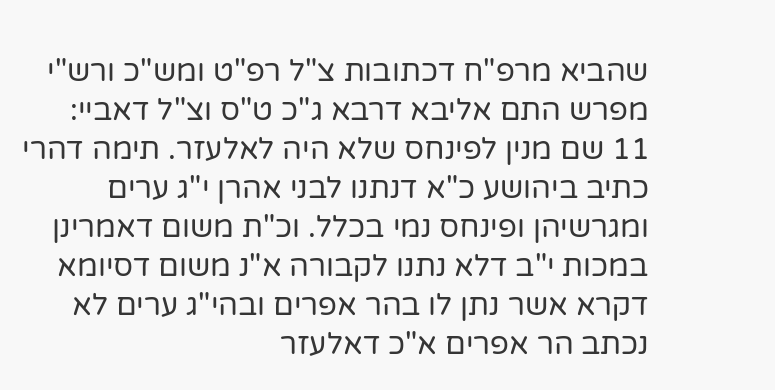שהביא מרפ"ח דכתובות צ"ל רפ"ט ומש"כ ורש"י מפרש התם אליבא דרבא ג"כ ט"ס וצ"ל דאביי:
11 שם מנין לפינחס שלא היה לאלעזר. תימה דהרי כתיב ביהושע כ"א דנתנו לבני אהרן י"ג ערים ומגרשיהן ופינחס נמי בכלל. וכ"ת משום דאמרינן במכות י"ב דלא נתנו לקבורה א"נ משום דסיומא דקרא אשר נתן לו בהר אפרים ובהי"ג ערים לא נכתב הר אפרים א"כ דאלעזר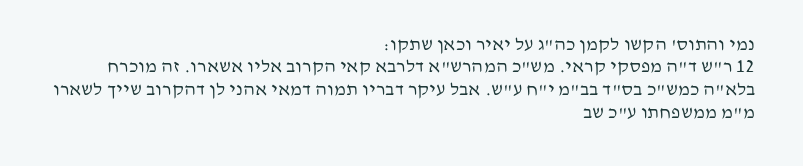נמי והתוס' הקשו לקמן כה"ג על יאיר וכאן שתקו:
12 ר"ש ד"ה מפסקי קראי. מש"כ המהרש"א דלרבא קאי הקרוב אליו אשארו. זה מוכרח בלא"ה כמש"כ בס"ד בב"מ י"ח ע"ש. אבל עיקר דבריו תמוה דמאי אהני לן דהקרוב שייך לשארו מ"מ ממשפחתו ע"כ שב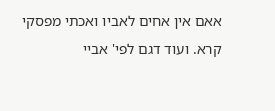אאם אין אחים לאביו ואכתי מפסקי קרא. ועוד דגם לפי' אביי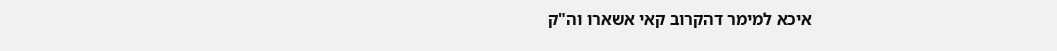איכא למימר דהקרוב קאי אשארו וה"ק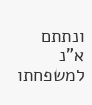ונתתם א"נ למשפחתו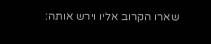שארו הקרוב אליו וירש אותה: